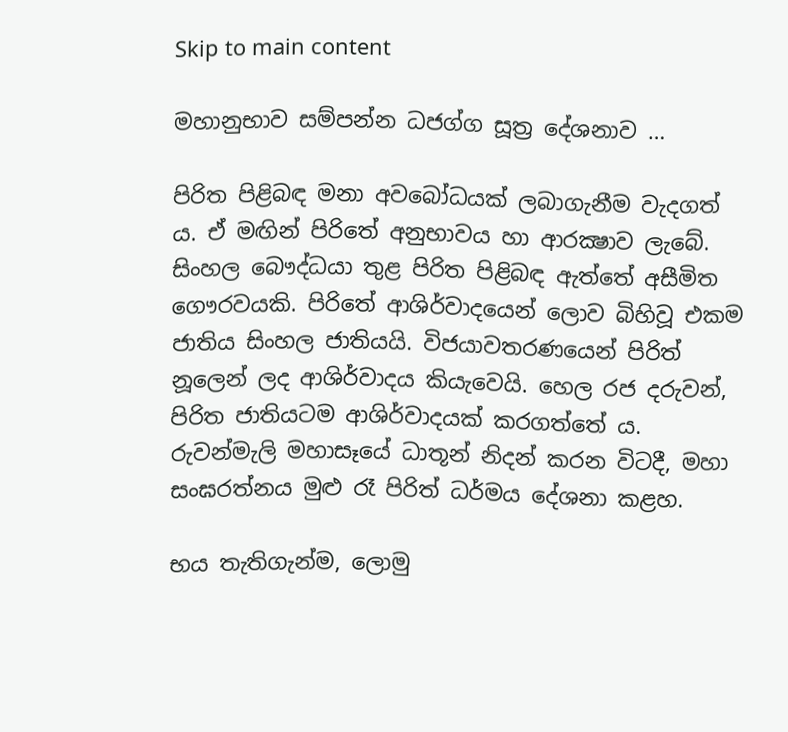Skip to main content

මහානුභාව සම්පන්න ධජග්ග සූත්‍ර දේශනාව …

පිරිත පිළිබඳ මනා අවබෝධයක් ලබාගැනීම වැදගත් ය. ඒ මඟින් පිරිතේ අනුභාවය හා ආරක්‍ෂාව ලැබේ. සිංහල බෞද්ධයා තුළ පිරිත පිළිබඳ ඇත්තේ අසීමිත ගෞරවයකි. පිරිතේ ආශිර්වාදයෙන් ලොව බිහිවූ එකම ජාතිය සිංහල ජාතියයි. විජයාවතරණයෙන් පිරිත් නූලෙන් ලද ආශිර්වාදය කියැවෙයි. හෙල රජ දරුවන්, පිරිත ජාතියටම ආශිර්වාදයක් කරගත්තේ ය. රුවන්මැලි මහාසෑයේ ධාතූන් නිදන් කරන විටදී, මහා සංඝරත්නය මුළු රෑ පිරිත් ධර්මය දේශනා කළහ.

භය තැතිගැන්ම, ලොමු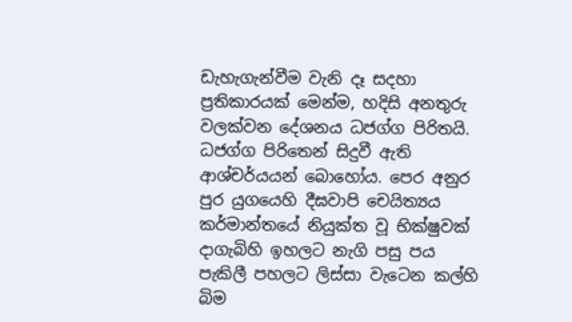ඩැහැගැන්වීම වැනි දෑ සදහා ප්‍රතිකාරයක් මෙන්ම, හදිසි අනතුරු වලක්වන දේශනය ධජග්ග පිරිතයි. ධජග්ග පිරිතෙන් සිදුවී ඇති ආශ්චර්යයන් බොහෝය. පෙර අනුර පුර යුගයෙහි දීඝවාපි චෙයිත්‍යය කර්මාන්තයේ නියුක්ත වූ භික්ෂුවක් දාගැබිහි ඉහලට නැගි පසු පය පැකිලී පහලට ලිස්සා වැටෙන කල්හි බිම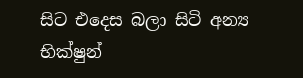සිට එදෙස බලා සිටි අන්‍ය භික්ෂුන්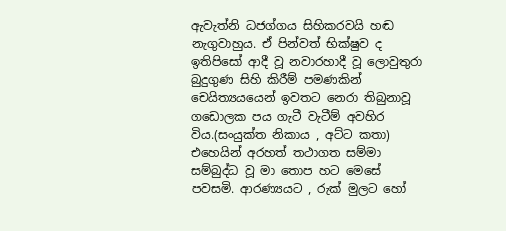ඇවැත්නි ධජග්ගය සිහිකරවයි හඬ නැගුවාහුය. ඒ පින්වත් භික්ෂුව ද ඉතිපිසෝ ආදී වූ නවාරහාදී වූ ලොවුතුරා බුදුගුණ සිහි කිරීම් පමණකින් චෙයිත්‍යයයෙන් ඉවතට නෙරා තිබුනාවූ ගඩොලක පය ගැටී වැටීම් අවහිර විය.(සංයුක්ත නිකාය , අට්ට කතා)
එහෙයින් අරහත් තථාගත සම්මා සම්බුද්ධ වූ මා තොප හට මෙසේ පවසමි. ආරණ්‍යයට , රුක් මුලට හෝ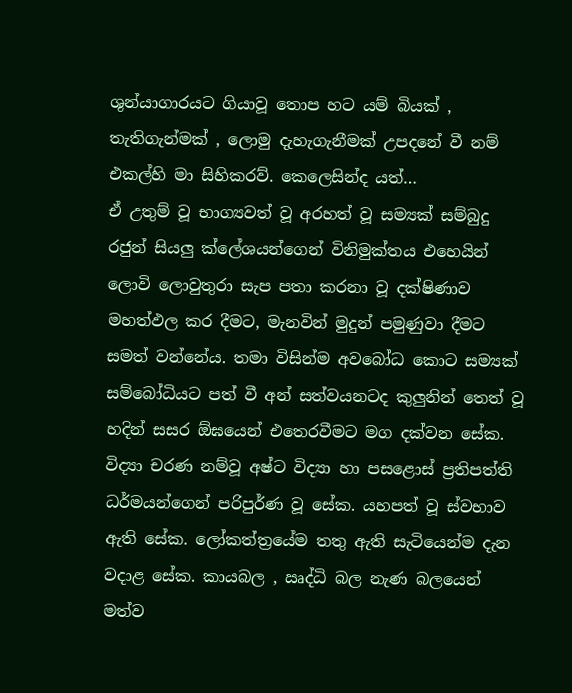ශුන්යාගාරයට ගියාවූ තොප හට යම් බියක් , තැතිගැන්මක් , ලොමු දැහැගැනීමක් උපදනේ වී නම් එකල්හි මා සිහිකරව්. කෙලෙසින්ද යත්…
ඒ උතුම් වූ භාග්‍යවත් වූ අරහත් වූ සම්‍යක් සම්බුදු රජුන් සියලු ක්ලේශයන්ගෙන් විනිමුක්තය එහෙයින් ලොවි ලොවුතුරා සැප පතා කරනා වූ දක්ෂිණාව මහත්ඵල කර දීමට, මැනවින් මුදුන් පමුණුවා දීමට සමත් වන්නේය. තමා විසින්ම අවබෝධ කොට සම්‍යක් සම්බෝධියට පත් වී අන් සත්වයනටද කුලුනින් තෙත් වූ හදින් සසර ඕඝයෙන් එතෙරවීමට මග දක්වන සේක. විද්‍යා චරණ නම්වූ අෂ්ට විද්‍යා හා පසළොස් ප්‍රතිපත්ති ධර්මයන්ගෙන් පරිපුර්ණ වූ සේක. යහපත් වූ ස්වභාව ඇති සේක. ලෝකත්ත්‍රයේම තතු ඇති සැටියෙන්ම දැන වදාළ සේක. කායබල , ඍද්ධි බල නැණ බලයෙන් මත්ව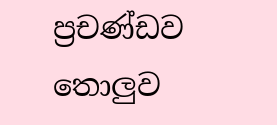ප්‍රචණ්ඩව තොලුව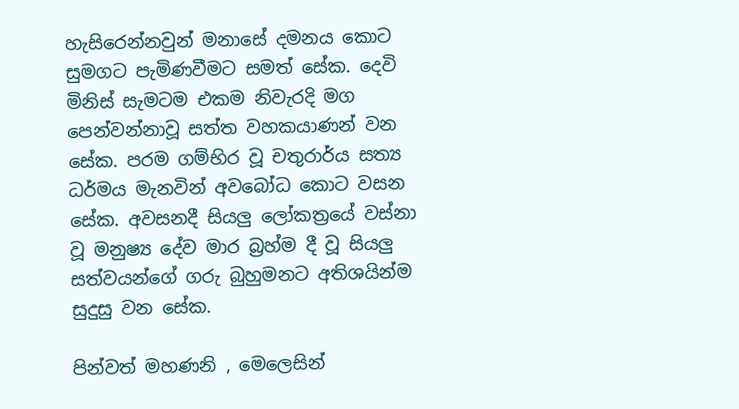හැසිරෙන්නවුන් මනාසේ දමනය කොට සුමගට පැමිණවීමට සමත් සේක. දෙවි මිනිස් සැමටම එකම නිවැරදි මග පෙන්වන්නාවූ සත්ත වහකයාණන් වන සේක. පරම ගම්භිර වූ චතුරාර්ය සත්‍ය ධර්මය මැනවින් අවබෝධ කොට වසන සේක. අවසනදී සියලු ලෝකත්‍රයේ වස්නා වූ මනුෂ්‍ය දේව මාර බ්‍රහ්ම දී වූ සියලු සත්වයන්ගේ ගරු බුහුමනට අතිශයින්ම සුදුසු වන සේක.

පින්වත් මහණනි , මෙලෙසින්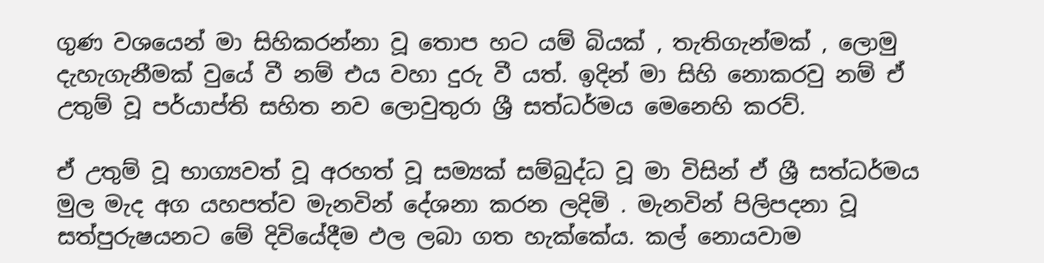ගුණ වශයෙන් මා සිහිකරන්නා වූ තොප හට යම් බියක් , තැතිගැන්මක් , ලොමු දැහැගැනීමක් වුයේ වී නම් එය වහා දුරු වී යත්. ඉදින් මා සිහි නොකරවු නම් ඒ උතුම් වූ පර්යාප්ති සහිත නව ලොවුතුරා ශ්‍රී සත්ධර්මය මෙනෙහි කරව්.

ඒ උතුම් වූ භාග්‍යවත් වූ අරහත් වූ සම්‍යක් සම්බුද්ධ වූ මා විසින් ඒ ශ්‍රී සත්ධර්මය මුල මැද අග යහපත්ව මැනවින් දේශනා කරන ලදිමි . මැනවින් පිලිපදනා වූ සත්පුරුෂයනට මේ දිවියේදීම ඵල ලබා ගත හැක්කේය. කල් නොයවාම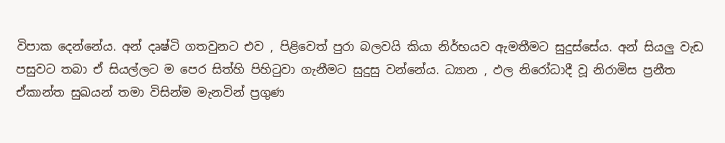විපාක දෙන්නේය. අන් දෘෂ්ටි ගතවුනට එව , පිළිවෙත් පුරා බලවයි කියා නිර්භයව ඇමතීමට සුදුස්සේය. අන් සියලු වැඩ පසුවට තබා ඒ සියල්ලට ම පෙර සිත්හි පිහිටුවා ගැනීමට සුදුසු වන්නේය. ධ්‍යාන , ඵල නිරෝධාදී වූ නිරාමිස ප්‍රනීත ඒකාන්ත සුඛයන් තමා විසින්ම මැනවින් ප්‍රගුණ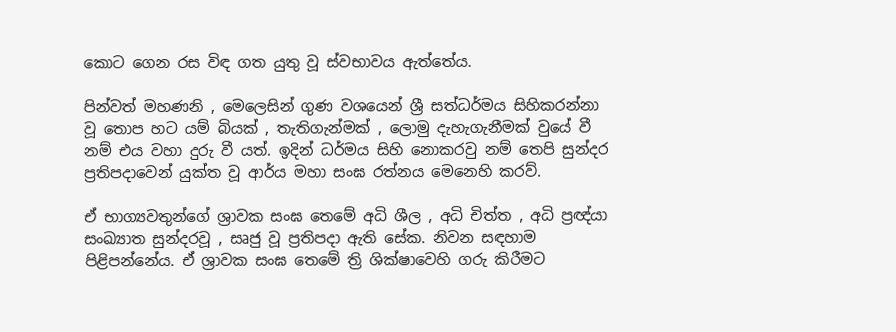කොට ගෙන රස විඳ ගත යුතු වූ ස්වභාවය ඇත්තේය.

පින්වත් මහණනි , මෙලෙසින් ගුණ වශයෙන් ශ්‍රී සත්ධර්මය සිහිකරන්නා වූ තොප හට යම් බියක් , තැතිගැන්මක් , ලොමු දැහැගැනීමක් වුයේ වී නම් එය වහා දුරු වී යත්. ඉදින් ධර්මය සිහි නොකරවු නම් තෙපි සුන්දර ප්‍රතිපදාවෙන් යුක්ත වූ ආර්ය මහා සංඝ රත්නය මෙනෙහි කරව්.

ඒ භාග්‍යවතුන්ගේ ශ්‍රාවක සංඝ තෙමේ අධි ශීල , අධි චිත්ත , අධි ප්‍රඥ්යා සංඛ්‍යාත සුන්දරවූ , සෘජු වූ ප්‍රතිපදා ඇති සේක. නිවන සඳහාම පිළිපන්නේය. ඒ ශ්‍රාවක සංඝ තෙමේ ත්‍රි ශික්ෂාවෙහි ගරු කිරීමට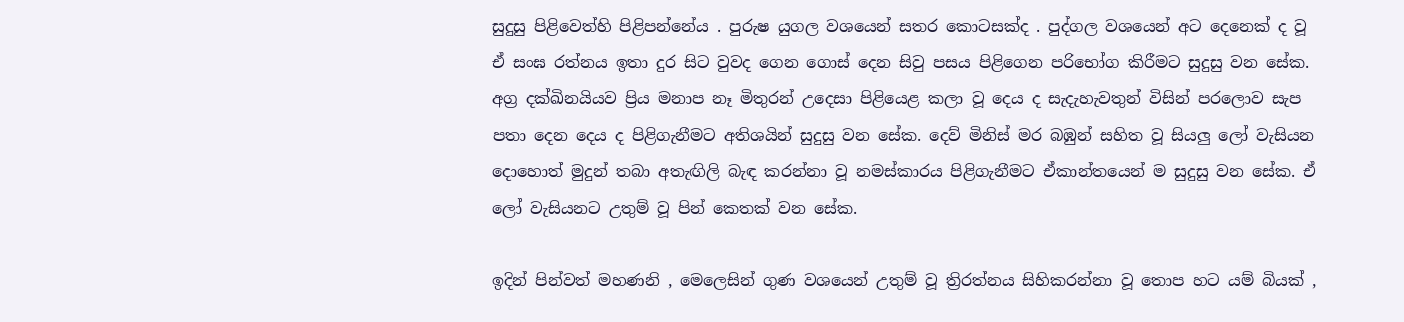සුදුසු පිළිවෙත්හි පිළිපන්නේය . පුරුෂ යුගල වශයෙන් සතර කොටසක්ද . පුද්ගල වශයෙන් අට දෙනෙක් ද වූ ඒ සංඝ රත්නය ඉතා දුර සිට වුවද ගෙන ගොස් දෙන සිවු පසය පිළිගෙන පරිභෝග කිරීමට සුදුසු වන සේක. අග්‍ර දක්ඛිනයියව ප්‍රිය මනාප නෑ මිතුරන් උදෙසා පිළියෙළ කලා වූ දෙය ද සැදැහැවතුන් විසින් පරලොව සැප පතා දෙන දෙය ද පිළිගැනීමට අතිශයින් සුදුසු වන සේක. දෙව් මිනිස් මර බඹුන් සහිත වූ සියලු ලෝ වැසියන දොහොත් මුදුන් තබා අතැඟිලි බැඳ කරන්නා වූ නමස්කාරය පිළිගැනීමට ඒකාන්තයෙන් ම සුදුසු වන සේක. ඒ ලෝ වැසියනට උතුම් වූ පින් කෙතක් වන සේක.

ඉදින් පින්වත් මහණනි , මෙලෙසින් ගුණ වශයෙන් උතුම් වූ ත්‍රිරත්නය සිහිකරන්නා වූ තොප හට යම් බියක් ,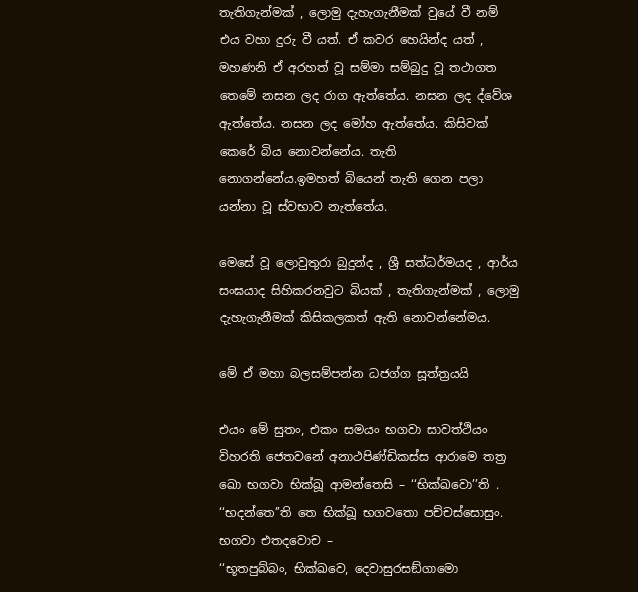තැතිගැන්මක් , ලොමු දැහැගැනීමක් වුයේ වී නම් එය වහා දුරු වී යත්. ඒ කවර හෙයින්ද යත් , මහණනි ඒ අරහත් වූ සම්මා සම්බුදු වූ තථාගත තෙමේ නසන ලද රාග ඇත්තේය. නසන ලද ද්වේශ ඇත්තේය. නසන ලද මෝහ ඇත්තේය. කිසිවක් කෙරේ බිය නොවන්නේය. තැති නොගන්නේය.ඉමහත් බියෙන් තැති ගෙන පලා යන්නා වූ ස්වභාව නැත්තේය.

මෙසේ වූ ලොවුතුරා බුදුන්ද , ශ්‍රී සත්ධර්මයද , ආර්ය සංඝයාද සිහිකරනවුට බියක් , තැතිගැන්මක් , ලොමු දැහැගැනීමක් කිසිකලකත් ඇති නොවන්නේමය.

මේ ඒ මහා බලසම්පන්න ධජග්ග සූත්ත්‍රයයි

එයං මේ සුතං, එකං සමයං භගවා සාවත්ථියං විහරති ජෙතවනේ අනාථපිණ්ඩිකස්ස ආරාමෙ තත්‍ර ඛො භගවා භික්‌ඛූ ආමන්‌තෙසි – ‘‘භික්‌ඛවො’’ති . ‘‘භදන්‌තෙ’’ති තෙ භික්‌ඛූ භගවතො පච්‌චස්‌සොසුං. භගවා එතදවොච –
‘‘භූතපුබ්‌බං, භික්‌ඛවෙ, දෙවාසුරසඞ්‌ගාමො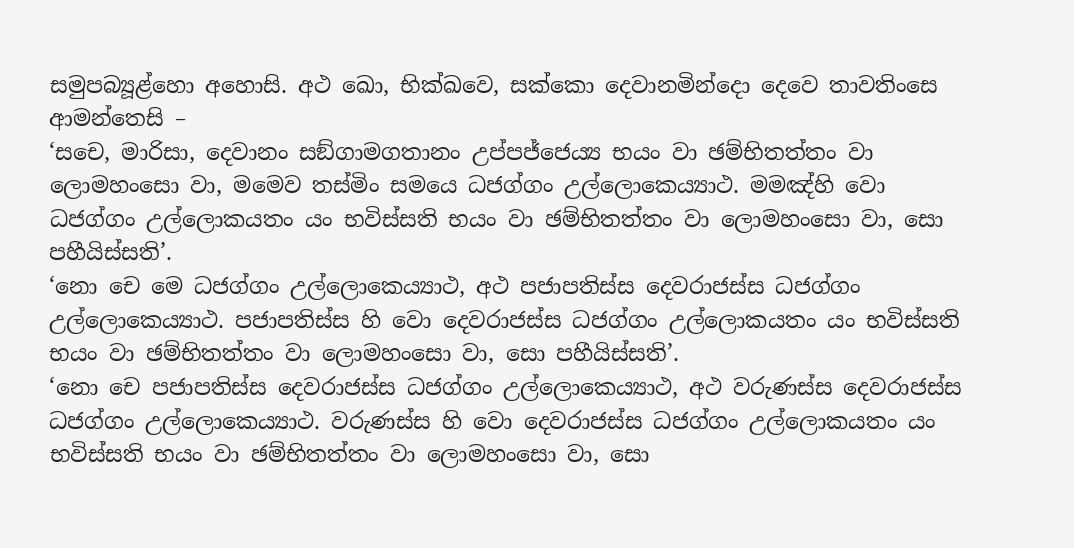සමුපබ්‍යූළ්‌හො අහොසි. අථ ඛො, භික්‌ඛවෙ, සක්‌කො දෙවානමින්‌දො දෙවෙ තාවතිංසෙ ආමන්‌තෙසි –
‘සචෙ, මාරිසා, දෙවානං සඞ්‌ගාමගතානං උප්‌පජ්‌ජෙය්‍ය භයං වා ඡම්‌භිතත්‌තං වා ලොමහංසො වා, මමෙව තස්‌මිං සමයෙ ධජග්‌ගං උල්‌ලොකෙය්‍යාථ. මමඤ්‌හි වො ධජග්‌ගං උල්‌ලොකයතං යං භවිස්‌සති භයං වා ඡම්‌භිතත්‌තං වා ලොමහංසො වා, සො පහීයිස්‌සති’.
‘නො චෙ මෙ ධජග්‌ගං උල්‌ලොකෙය්‍යාථ, අථ පජාපතිස්‌ස දෙවරාජස්‌ස ධජග්‌ගං උල්‌ලොකෙය්‍යාථ. පජාපතිස්‌ස හි වො දෙවරාජස්‌ස ධජග්‌ගං උල්‌ලොකයතං යං භවිස්‌සති භයං වා ඡම්‌භිතත්‌තං වා ලොමහංසො වා, සො පහීයිස්‌සති’.
‘නො චෙ පජාපතිස්‌ස දෙවරාජස්‌ස ධජග්‌ගං උල්‌ලොකෙය්‍යාථ, අථ වරුණස්‌ස දෙවරාජස්‌ස ධජග්‌ගං උල්‌ලොකෙය්‍යාථ. වරුණස්‌ස හි වො දෙවරාජස්‌ස ධජග්‌ගං උල්‌ලොකයතං යං භවිස්‌සති භයං වා ඡම්‌භිතත්‌තං වා ලොමහංසො වා, සො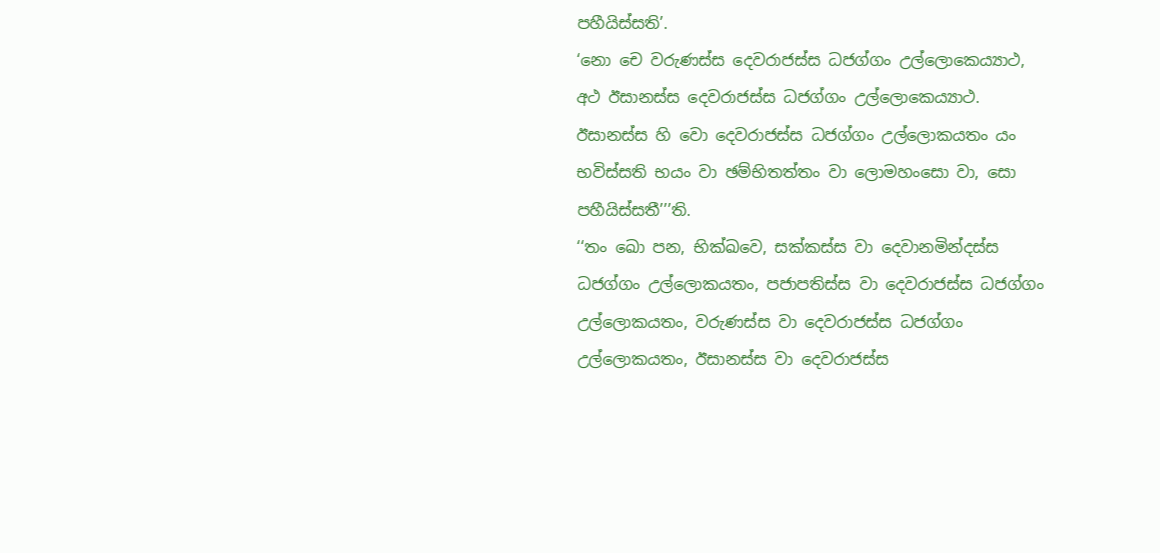පහීයිස්‌සති’.
‘නො චෙ වරුණස්‌ස දෙවරාජස්‌ස ධජග්‌ගං උල්‌ලොකෙය්‍යාථ, අථ ඊසානස්‌ස දෙවරාජස්‌ස ධජග්‌ගං උල්‌ලොකෙය්‍යාථ. ඊසානස්‌ස හි වො දෙවරාජස්‌ස ධජග්‌ගං උල්‌ලොකයතං යං භවිස්‌සති භයං වා ඡම්‌භිතත්‌තං වා ලොමහංසො වා, සො පහීයිස්‌සතී’’’ති.
‘‘තං ඛො පන, භික්‌ඛවෙ, සක්‌කස්‌ස වා දෙවානමින්‌දස්‌ස ධජග්‌ගං උල්‌ලොකයතං, පජාපතිස්‌ස වා දෙවරාජස්‌ස ධජග්‌ගං උල්‌ලොකයතං, වරුණස්‌ස වා දෙවරාජස්‌ස ධජග්‌ගං උල්‌ලොකයතං, ඊසානස්‌ස වා දෙවරාජස්‌ස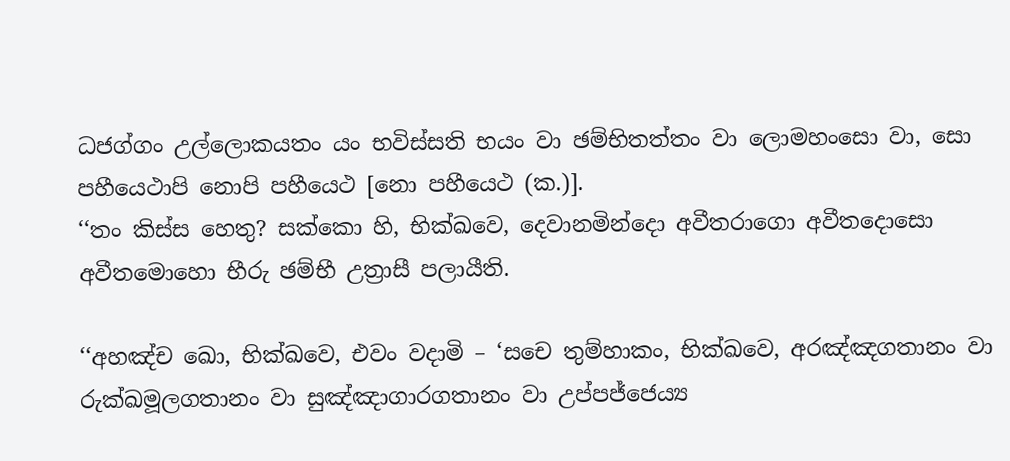ධජග්‌ගං උල්‌ලොකයතං යං භවිස්‌සති භයං වා ඡම්‌භිතත්‌තං වා ලොමහංසො වා, සො පහීයෙථාපි නොපි පහීයෙථ [නො පහීයෙථ (ක.)].
‘‘තං කිස්‌ස හෙතු? සක්‌කො හි, භික්‌ඛවෙ, දෙවානමින්‌දො අවීතරාගො අවීතදොසො අවීතමොහො භීරු ඡම්‌භී උත්‍රාසී පලායීති.

‘‘අහඤ්‌ච ඛො, භික්‌ඛවෙ, එවං වදාමි – ‘සචෙ තුම්‌හාකං, භික්‌ඛවෙ, අරඤ්‌ඤගතානං වා රුක්‌ඛමූලගතානං වා සුඤ්‌ඤාගාරගතානං වා උප්‌පජ්‌ජෙය්‍ය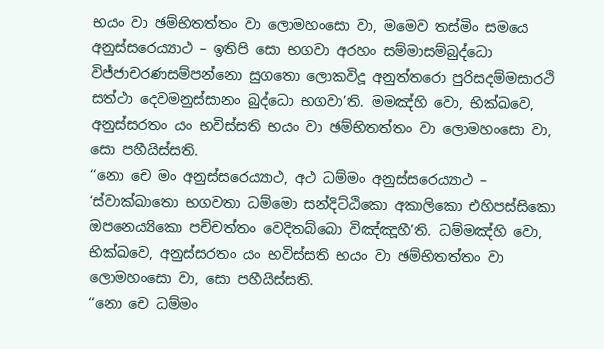භයං වා ඡම්‌භිතත්‌තං වා ලොමහංසො වා, මමෙව තස්‌මිං සමයෙ අනුස්‌සරෙය්‍යාථ – ඉතිපි සො භගවා අරහං සම්‌මාසම්‌බුද්‌ධො විජ්‌ජාචරණසම්‌පන්‌නො සුගතො ලොකවිදූ අනුත්‌තරො පුරිසදම්‌මසාරථි සත්‌ථා දෙවමනුස්‌සානං බුද්‌ධො භගවා’ති. මමඤ්‌හි වො, භික්‌ඛවෙ, අනුස්‌සරතං යං භවිස්‌සති භයං වා ඡම්‌භිතත්‌තං වා ලොමහංසො වා, සො පහීයිස්‌සති.
‘‘නො චෙ මං අනුස්‌සරෙය්‍යාථ, අථ ධම්‌මං අනුස්‌සරෙය්‍යාථ – ‘ස්‌වාක්‌ඛාතො භගවතා ධම්‌මො සන්‌දිට්‌ඨිකො අකාලිකො එහිපස්‌සිකො ඔපනෙය්‍යිකො පච්‌චත්‌තං වෙදිතබ්‌බො විඤ්‌ඤූහී’ති. ධම්‌මඤ්‌හි වො, භික්‌ඛවෙ, අනුස්‌සරතං යං භවිස්‌සති භයං වා ඡම්‌භිතත්‌තං වා ලොමහංසො වා, සො පහීයිස්‌සති.
‘‘නො චෙ ධම්‌මං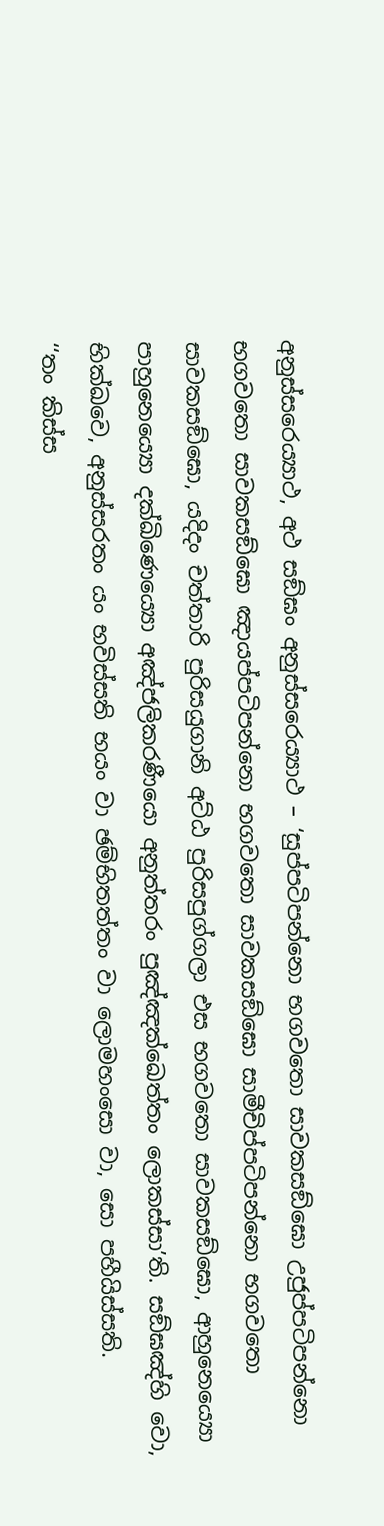අනුස්‌සරෙය්‍යාථ, අථ සඞ්‌ඝං අනුස්‌සරෙය්‍යාථ – ‘සුප්‌පටිපන්‌නො භගවතො සාවකසඞ්‌ඝො උජුප්‌පටිපන්‌නො භගවතො සාවකසඞ්‌ඝො ඤායප්‌පටිපන්‌නො භගවතො සාවකසඞ්‌ඝො සාමීචිප්‌පටිපන්‌නො භගවතො සාවකසඞ්‌ඝො, යදිදං චත්‌තාරි පුරිසයුගානි අට්‌ඨ පුරිසපුග්‌ගලා එස භගවතො සාවකසඞ්‌ඝො, ආහුනෙය්‍යො පාහුනෙය්‍යො දක්‌ඛිණෙය්‍යො අඤ්‌ජලිකරණීයො අනුත්‌තරං පුඤ්‌ඤක්‌ඛෙත්‌තං ලොකස්‌සා’ති. සඞ්‌ඝඤ්‌හි වො, භික්‌ඛවෙ, අනුස්‌සරතං යං භවිස්‌සති භයං වා ඡම්‌භිතත්‌තං වා ලොමහංසො වා, සො පහීයිස්‌සති.
‘‘තං කිස්‌ස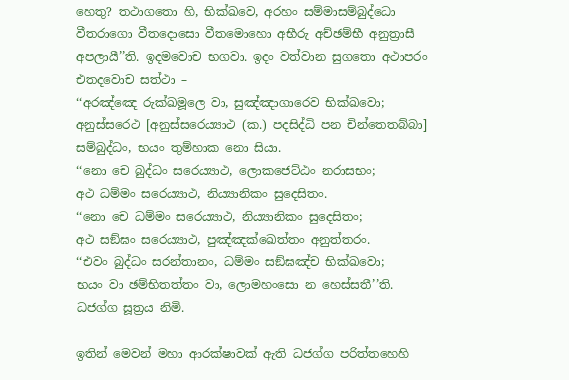හෙතු? තථාගතො හි, භික්‌ඛවෙ, අරහං සම්‌මාසම්‌බුද්‌ධො වීතරාගො වීතදොසො වීතමොහො අභීරු අච්‌ඡම්‌භී අනුත්‍රාසී අපලායී’’ති. ඉදමවොච භගවා. ඉදං වත්‌වාන සුගතො අථාපරං එතදවොච සත්‌ථා –
‘‘අරඤ්‌ඤෙ රුක්‌ඛමූලෙ වා, සුඤ්‌ඤාගාරෙව භික්‌ඛවො;
අනුස්‌සරෙථ [අනුස්‌සරෙය්‍යාථ (ක.) පදසිද්‌ධි පන චින්‌තෙතබ්‌බා] සම්‌බුද්‌ධං, භයං තුම්‌හාක නො සියා.
‘‘නො චෙ බුද්‌ධං සරෙය්‍යාථ, ලොකජෙට්‌ඨං නරාසභං;
අථ ධම්‌මං සරෙය්‍යාථ, නිය්‍යානිකං සුදෙසිතං.
‘‘නො චෙ ධම්‌මං සරෙය්‍යාථ, නිය්‍යානිකං සුදෙසිතං;
අථ සඞ්‌ඝං සරෙය්‍යාථ, පුඤ්‌ඤක්‌ඛෙත්‌තං අනුත්‌තරං.
‘‘එවං බුද්‌ධං සරන්‌තානං, ධම්‌මං සඞ්‌ඝඤ්‌ච භික්‌ඛවො;
භයං වා ඡම්‌භිතත්‌තං වා, ලොමහංසො න හෙස්‌සතී’’ති.
ධජග්ග සූත්‍රය නිමි.

ඉතින් මෙවන් මහා ආරක්ෂාවක් ඇති ධජග්ග පරිත්තහෙහි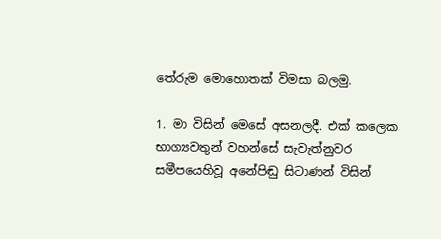තේරුම මොහොතක් විමසා බලමු.

1. මා විසින් මෙසේ අසනලදී. එක් කලෙක භාග්‍යවතුන් වහන්සේ සැවැත්නුවර සමීපයෙහිවූ අනේපිඬු සිටාණන් විසින්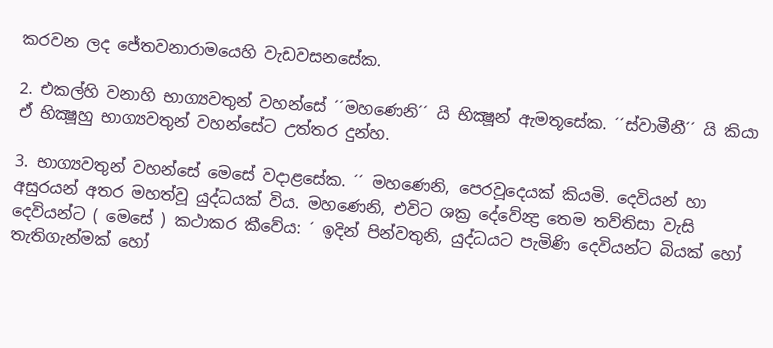කරවන ලද ජේතවනාරාමයෙහි වැඩවසනසේක.

2. එකල්හි වනාහි භාග්‍යවතුන් වහන්සේ ´´මහණෙනි´´ යි භික්‍ෂූන් ඇමතූසේක. ´´ස්වාමීනී´´ යි කියා ඒ භික්‍ෂූහු භාග්‍යවතුන් වහන්සේට උත්තර දුන්හ.

3. භාග්‍යවතුන් වහන්සේ මෙසේ වදාළසේක. ´´ මහණෙනි, පෙරවූදෙයක් කියමි. දෙවියන් හා අසුරයන් අතර මහත්වූ යුද්ධයක් විය. මහණෙනි, එවිට ශක්‍ර දේවේන්‍ද්‍ර තෙම තව්තිසා වැසි දෙවියන්ට ( මෙසේ ) කථාකර කීවේය: ´ ඉදින් පින්වතුනි, යුද්ධයට පැමිණි දෙවියන්ට බියක් හෝ තැතිගැන්මක් හෝ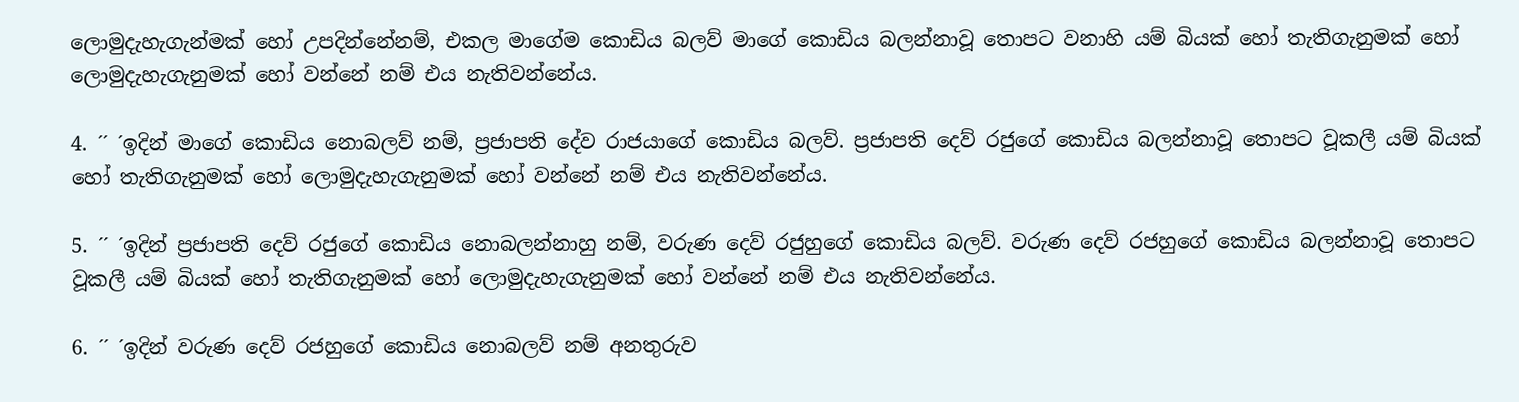ලොමුදැහැගැන්මක් හෝ උපදින්නේනම්, එකල මාගේම කොඩිය බලව් මාගේ කොඩිය බලන්නාවූ තොපට වනාහි යම් බියක් හෝ තැතිගැනුමක් හෝ ලොමුදැහැගැනුමක් හෝ වන්නේ නම් එය නැතිවන්නේය.

4. ´´ ´ඉදින් මාගේ කොඩිය නොබලව් නම්, ප්‍රජාපති දේව රාජයාගේ කොඩිය බලව්. ප්‍රජාපති දෙව් රජුගේ කොඩිය බලන්නාවූ තොපට වූකලී යම් බියක් හෝ තැතිගැනුමක් හෝ ලොමුදැහැගැනුමක් හෝ වන්නේ නම් එය නැතිවන්නේය.

5. ´´ ´ඉදින් ප්‍රජාපති දෙව් රජුගේ කොඩිය නොබලන්නාහු නම්, වරුණ දෙව් රජුහුගේ කොඩිය බලව්. වරුණ දෙව් රජහුගේ කොඩිය බලන්නාවූ තොපට වූකලී යම් බියක් හෝ තැතිගැනුමක් හෝ ලොමුදැහැගැනුමක් හෝ වන්නේ නම් එය නැතිවන්නේය.

6. ´´ ´ඉදින් වරුණ දෙව් රජහුගේ කොඩිය නොබලව් නම් අනතුරුව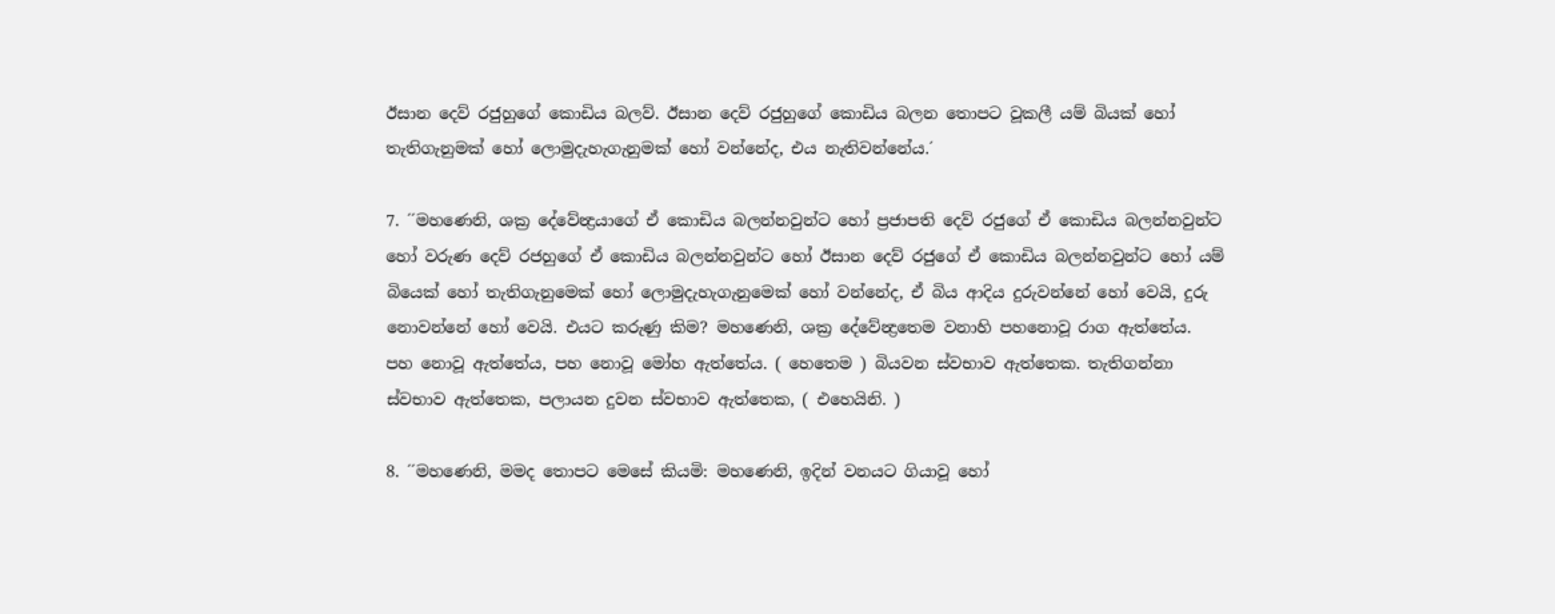ඊසාන දෙව් රජුහුගේ කොඩිය බලව්. ඊසාන දෙව් රජුහුගේ කොඩිය බලන තොපට වූකලී යම් බියක් හෝ තැතිගැනුමක් හෝ ලොමුදැහැගැනුමක් හෝ වන්නේද, එය නැතිවන්නේය.´

7. ´´මහණෙනි, ශක්‍ර දේවේන්‍ද්‍රයාගේ ඒ කොඩිය බලන්නවුන්ට හෝ ප්‍රජාපති දෙව් රජුගේ ඒ කොඩිය බලන්නවුන්ට හෝ වරුණ දෙව් රජහුගේ ඒ කොඩිය බලන්නවුන්ට හෝ ඊසාන දෙව් රජුගේ ඒ කොඩිය බලන්නවුන්ට හෝ යම් බියෙක් හෝ තැතිගැනුමෙක් හෝ ලොමුදැහැගැනුමෙක් හෝ වන්නේද, ඒ බිය ආදිය දුරුවන්නේ හෝ වෙයි, දුරු නොවන්නේ හෝ වෙයි. එයට කරුණු කිම? මහණෙනි, ශක්‍ර දේවේන්‍ද්‍රතෙම වනාහි පහනොවූ රාග ඇත්තේය. පහ නොවූ ඇත්තේය, පහ නොවූ මෝහ ඇත්තේය. ( හෙතෙම ) බියවන ස්වභාව ඇත්තෙක. තැතිගන්නා ස්වභාව ඇත්තෙක, පලායන දුවන ස්වභාව ඇත්තෙක, ( එහෙයිනි. )

8. ´´මහණෙනි, මමද තොපට මෙසේ කියමි: මහණෙනි, ඉදින් වනයට ගියාවූ හෝ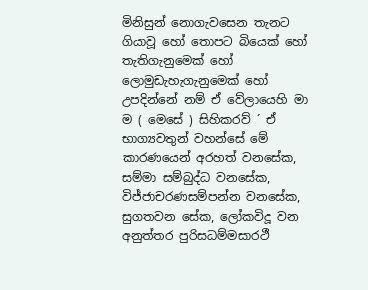මිනිසුන් නොගැවසෙන තැනට ගියාවූ හෝ තොපට බියෙක් හෝ තැතිගැනුමෙක් හෝ ලොමුඩැහැගැනුමෙක් හෝ උපදින්නේ නම් ඒ වේලායෙහි මා ම ( මෙසේ ) සිහිකරව් ´ ඒ භාග්‍යවතුන් වහන්සේ මේ කාරණයෙන් අරහත් වනසේක, සම්මා සම්බුද්ධ වනසේක, විජ්ජාචරණසම්පන්න වනසේක, සුගතවන සේක, ලෝකවිදූ වන අනුත්තර පුරිසධම්මසාරථී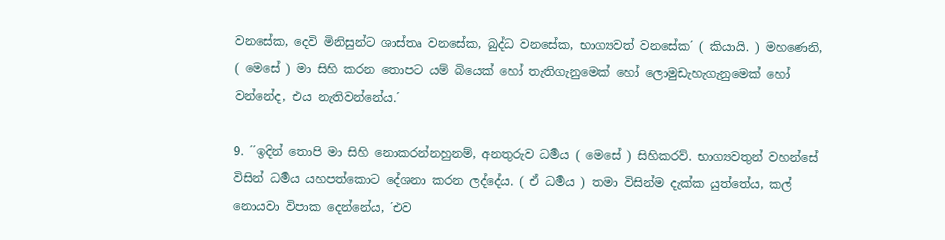වනසේක, දෙවි මිනිසුන්ට ශාස්තෘ වනසේක, බුද්ධ වනසේක, භාග්‍යවත් වනසේක´ ( කියායි. ) මහණෙනි, ( මෙසේ ) මා සිහි කරන තොපට යම් බියෙක් හෝ තැතිගැනුමෙක් හෝ ලොමුඩැහැගැනුමෙක් හෝ වන්නේද, එය නැතිවන්නේය.´

9. ´´ඉදින් තොපි මා සිහි නොකරන්නහුනම්, අනතුරුව ධර්‍මය ( මෙසේ ) සිහිකරව්. භාග්‍යවතුන් වහන්සේ විසින් ධර්‍මය යහපත්කොට දේශනා කරන ලද්දේය. ( ඒ ධර්‍මය ) තමා විසින්ම දැක්ක යුත්තේය, කල් නොයවා විපාක දෙන්නේය, ´එව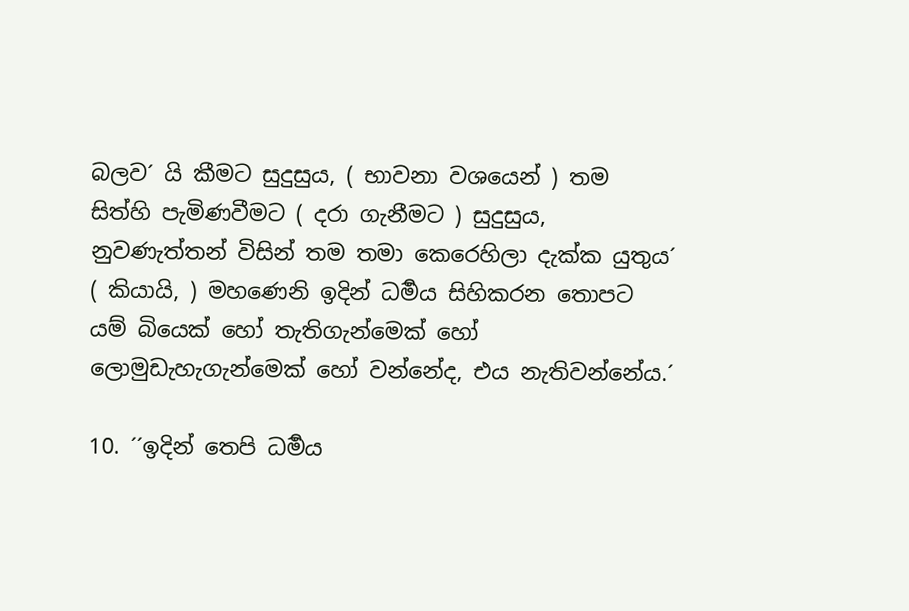බලව´ යි කීමට සුදුසුය, ( භාවනා වශයෙන් ) තම සිත්හි පැමිණවීමට ( දරා ගැනීමට ) සුදුසුය, නුවණැත්තන් විසින් තම තමා කෙරෙහිලා දැක්ක යුතුය´ ( කියායි, ) මහණෙනි ඉදින් ධර්‍මය සිහිකරන තොපට යම් බියෙක් හෝ තැතිගැන්මෙක් හෝ ලොමුඩැහැගැන්මෙක් හෝ වන්නේද, එය නැතිවන්නේය.´

10. ´´ඉදින් තෙපි ධර්‍මය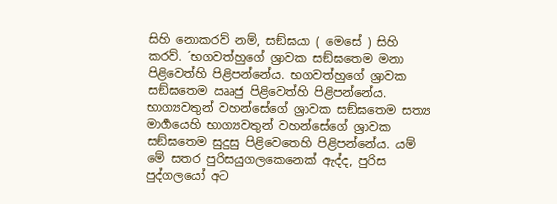සිහි නොකරව් නම්, සඞ්ඝයා ( මෙසේ ) සිහි කරව්. ´භගවත්හුගේ ශ්‍රාවක සඞ්ඝතෙම මනා පිළිවෙත්හි පිළිපන්නේය. භගවත්හුගේ ශ්‍රාවක සඞ්ඝතෙම ඎජු පිළිවෙත්හි පිළිපන්නේය. භාග්‍යවතුන් වහන්සේගේ ශ්‍රාවක සඞ්ඝතෙම සත්‍ය මාර්‍ගයෙහි භාග්‍යවතුන් වහන්සේගේ ශ්‍රාවක සඞ්ඝතෙම සුදුසු පිළිවෙතෙහි පිළිපන්නේය. යම් මේ සතර පුරිසයුගලකෙනෙක් ඇද්ද, පුරිස පුද්ගලයෝ අට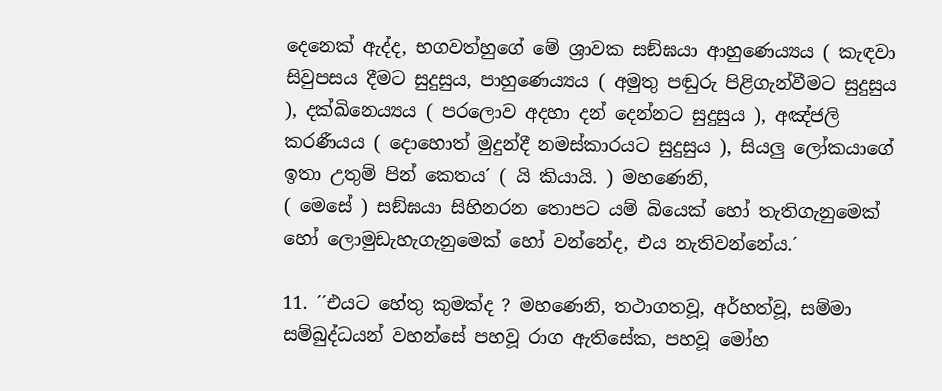දෙනෙක් ඇද්ද, භගවත්හුගේ මේ ශ්‍රාවක සඞ්ඝයා ආහුණෙය්‍යය ( කැඳවා සිවුපසය දීමට සුදුසුය, පාහුණෙය්‍යය ( අමුතු පඬුරු පිළිගැන්වීමට සුදුසුය ), දක්ඛිනෙය්‍යය ( පරලොව අදහා දන් දෙන්නට සුදුසුය ), අඤ්ජලි කරණීයය ( දොහොත් මුදුන්දී නමස්කාරයට සුදුසුය ), සියලු ලෝකයාගේ ඉතා උතුම් පින් කෙතය´ ( යි කියායි. ) මහණෙනි,
( මෙසේ ) සඞ්ඝයා සිහිනරන තොපට යම් බියෙක් හෝ තැතිගැනුමෙක් හෝ ලොමුඩැහැගැනුමෙක් හෝ වන්නේද, එය නැතිවන්නේය.´

11. ´´එයට හේතු කුමක්ද ? මහණෙනි, තථාගතවූ, අර්හත්වූ, සම්මා සම්බුද්ධයන් වහන්සේ පහවූ රාග ඇතිසේක, පහවූ මෝහ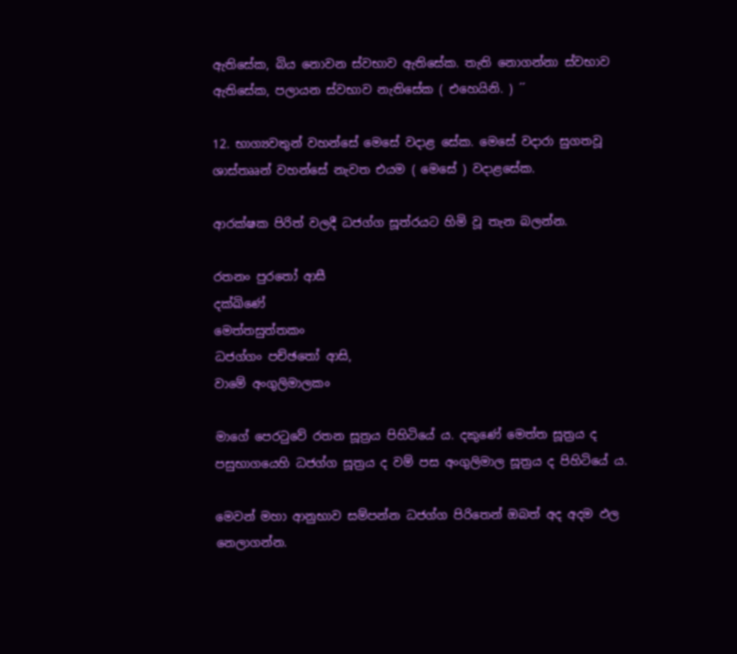ඇතිසේක, බිය නොවන ස්වභාව ඇතිසේක. තැති නොගන්නා ස්වභාව ඇතිසේක, පලායන ස්වභාව නැතිසේක ( එහෙයිනි. ) ´´

12. භාග්‍යවතුන් වහන්සේ මෙසේ වදාළ සේක. මෙසේ වදාරා සුගතවූ ශාස්තෲන් වහන්සේ නැවත එයම ( මෙසේ ) වදාළසේක.

ආරක්ෂක පිරිත් වලදී ධජග්ග සූත්රයට හිමි වූ තැන බලන්න.

රතනං පුරතෝ ආසී
දක්ඛිණේ
මෙත්තසුත්තකං
ධජග්ගං පච්ඡතෝ ආසි,
වාමේ අංගුලිමාලකං

මාගේ පෙරටුවේ රතන සූත්‍රය පිහිටියේ ය. දකුණේ මෙත්ත සූත්‍රය ද පසුභාගයෙහි ධජග්ග සූත්‍රය ද වම් පස අංගුලිමාල සූත්‍රය ද පිහිටියේ ය.

මෙවන් මහා ආනුභාව සම්පන්න ධජග්ග පිරිතෙන් ඔබත් අද අදම ඵල නෙලාගන්න.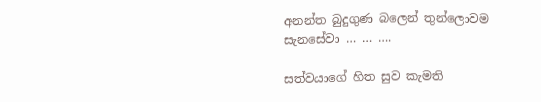අනන්ත බුදුගුණ බලෙන් තුන්ලොවම සැනසේවා … … ….

සත්වයාගේ හිත සුව කැමති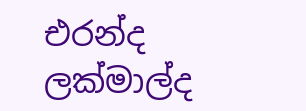එරන්ද ලක්මාල්ද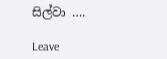සිල්වා ….

Leave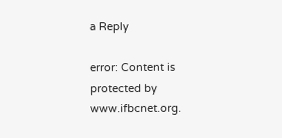a Reply

error: Content is protected by www.ifbcnet.org.